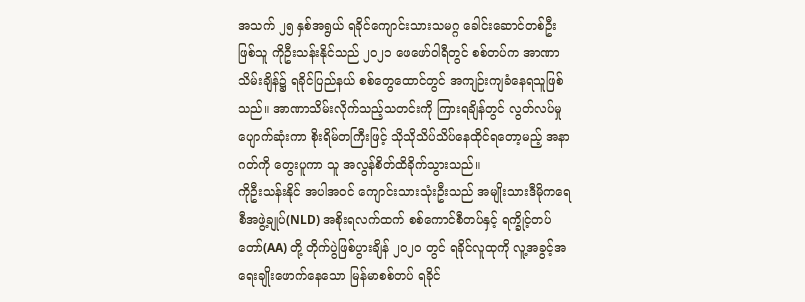အသက် ၂၅ နှစ်အရွယ် ရခိုင်ကျောင်းသားသမဂ္ဂ ခေါင်းဆောင်တစ်ဦးဖြစ်သူ ကိုဦးသန်းနိုင်သည် ၂၀၂၁ ဖေဖော်ဝါရီတွင် စစ်တပ်က အာဏာသိမ်းချိန်၌ ရခိုင်ပြည်နယ် စစ်တွေထောင်တွင် အကျဉ်းကျခံနေရသူဖြစ်သည်။ အာဏာသိမ်းလိုက်သည့်သတင်းကို ကြားရချိန်တွင် လွတ်လပ်မှုပျောက်ဆုံးကာ စိုးရိမ်တကြီးဖြင့် သိုသိုသိပ်သိပ်နေထိုင်ရတော့မည့် အနာဂတ်ကို တွေးပူကာ သူ အလွန်စိတ်ထိခိုက်သွားသည်။
ကိုဦးသန်းနိုင် အပါအဝင် ကျောင်းသားသုံးဦးသည် အမျိုးသားဒီမိုကရေစီအဖွဲ့ချုပ်(NLD) အစိုးရလက်ထက် စစ်ကောင်စီတပ်နှင့် ရက္ခိုင့်တပ်တော်(AA) တို့ တိုက်ပွဲဖြစ်ပွားချိန် ၂၀၂၀ တွင် ရခိုင်လူထုကို လူ့အခွင့်အရေးချိုးဖောက်နေသော မြန်မာစစ်တပ် ရခိုင်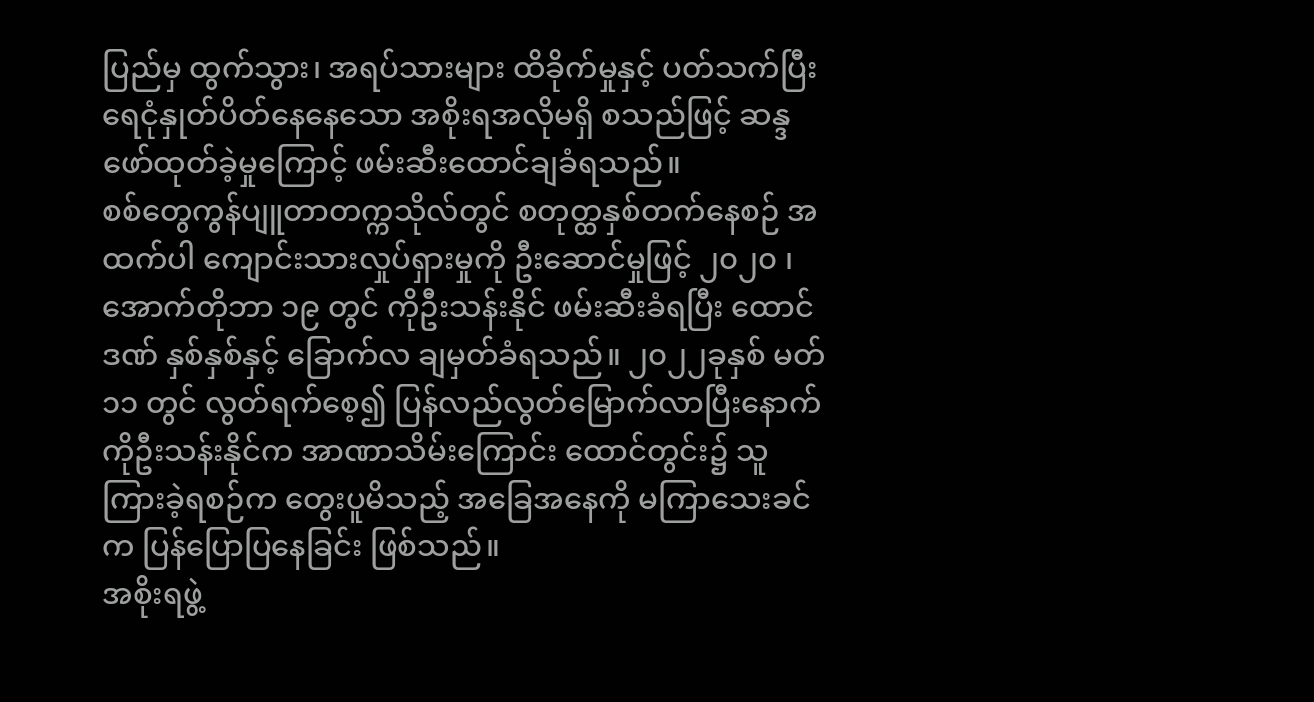ပြည်မှ ထွက်သွား၊ အရပ်သားများ ထိခိုက်မှုနှင့် ပတ်သက်ပြီး ရေငုံနှုတ်ပိတ်နေနေသော အစိုးရအလိုမရှိ စသည်ဖြင့် ဆန္ဒဖော်ထုတ်ခဲ့မှုကြောင့် ဖမ်းဆီးထောင်ချခံရသည်။
စစ်တွေကွန်ပျူတာတက္ကသိုလ်တွင် စတုတ္ထနှစ်တက်နေစဉ် အထက်ပါ ကျောင်းသားလှုပ်ရှားမှုကို ဦးဆောင်မှုဖြင့် ၂၀၂၀ ၊ အောက်တိုဘာ ၁၉ တွင် ကိုဦးသန်းနိုင် ဖမ်းဆီးခံရပြီး ထောင်ဒဏ် နှစ်နှစ်နှင့် ခြောက်လ ချမှတ်ခံရသည်။ ၂၀၂၂ခုနှစ် မတ် ၁၁ တွင် လွတ်ရက်စေ့၍ ပြန်လည်လွတ်မြောက်လာပြီးနောက် ကိုဦးသန်းနိုင်က အာဏာသိမ်းကြောင်း ထောင်တွင်း၌ သူကြားခဲ့ရစဉ်က တွေးပူမိသည့် အခြေအနေကို မကြာသေးခင်က ပြန်ပြောပြနေခြင်း ဖြစ်သည်။
အစိုးရဖွဲ့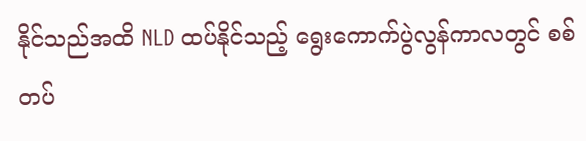နိုင်သည်အထိ NLD ထပ်နိုင်သည့် ရွေးကောက်ပွဲလွန်ကာလတွင် စစ်တပ်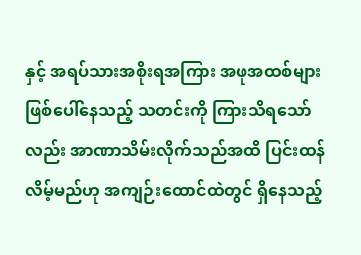နှင့် အရပ်သားအစိုးရအကြား အဖုအထစ်များဖြစ်ပေါ်နေသည့် သတင်းကို ကြားသိရသော်လည်း အာဏာသိမ်းလိုက်သည်အထိ ပြင်းထန်လိမ့်မည်ဟု အကျဉ်းထောင်ထဲတွင် ရှိနေသည့်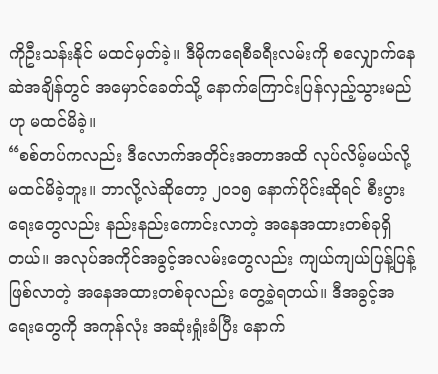ကိုဦးသန်းနိုင် မထင်မှတ်ခဲ့။ ဒီမိုကရေစီခရီးလမ်းကို စလျှောက်နေဆဲအချိန်တွင် အမှောင်ခေတ်သို့ နောက်ကြောင်းပြန်လှည့်သွားမည်ဟု မထင်မိခဲ့။
“စစ်တပ်ကလည်း ဒီလောက်အတိုင်းအတာအထိ လုပ်လိမ့်မယ်လို့ မထင်မိခဲ့ဘူး။ ဘာလို့လဲဆိုတော့ ၂၀၁၅ နောက်ပိုင်းဆိုရင် စီးပွားရေးတွေလည်း နည်းနည်းကောင်းလာတဲ့ အနေအထားတစ်ခုရှိတယ်။ အလုပ်အကိုင်အခွင့်အလမ်းတွေလည်း ကျယ်ကျယ်ပြန့်ပြန့်ဖြစ်လာတဲ့ အနေအထားတစ်ခုလည်း တွေ့ခဲ့ရတယ်။ ဒီအခွင့်အရေးတွေကို အကုန်လုံး အဆုံးရှုံးခံပြီး နောက်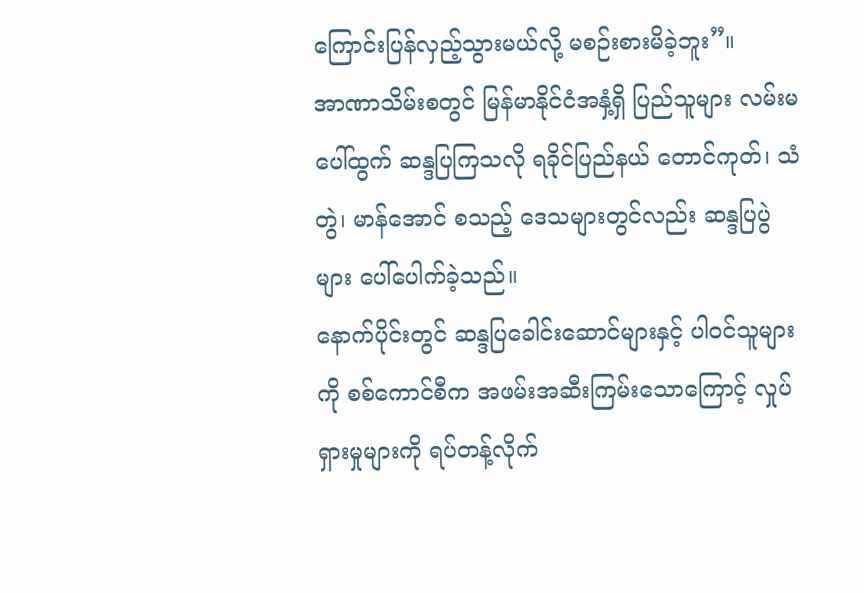ကြောင်းပြန်လှည့်သွားမယ်လို့ မစဉ်းစားမိခဲ့ဘူး”။
အာဏာသိမ်းစတွင် မြန်မာနိုင်ငံအနှံ့ရှိ ပြည်သူများ လမ်းမပေါ်ထွက် ဆန္ဒပြကြသလို ရခိုင်ပြည်နယ် တောင်ကုတ်၊ သံတွဲ၊ မာန်အောင် စသည့် ဒေသများတွင်လည်း ဆန္ဒပြပွဲများ ပေါ်ပေါက်ခဲ့သည်။
နောက်ပိုင်းတွင် ဆန္ဒပြခေါင်းဆောင်များနှင့် ပါဝင်သူများကို စစ်ကောင်စီက အဖမ်းအဆီးကြမ်းသောကြောင့် လှုပ်ရှားမှုများကို ရပ်တန့်လိုက်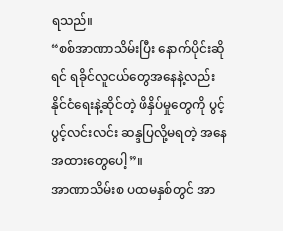ရသည်။
“စစ်အာဏာသိမ်းပြီး နောက်ပိုင်းဆိုရင် ရခိုင်လူငယ်တွေအနေနဲ့လည်း နိုင်ငံရေးနဲ့ဆိုင်တဲ့ ဖိနှိပ်မှုတွေကို ပွင့်ပွင့်လင်းလင်း ဆန္ဒပြလို့မရတဲ့ အနေအထားတွေပေါ့”။
အာဏာသိမ်းစ ပထမနှစ်တွင် အာ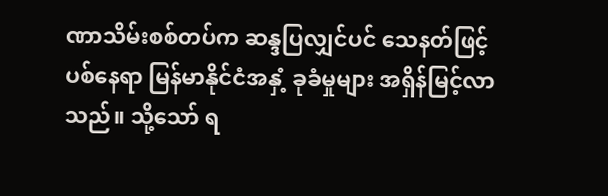ဏာသိမ်းစစ်တပ်က ဆန္ဒပြလျှင်ပင် သေနတ်ဖြင့် ပစ်နေရာ မြန်မာနိုင်ငံအနှံ့ ခုခံမှုများ အရှိန်မြင့်လာသည်။ သို့သော် ရ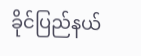ခိုင်ပြည်နယ်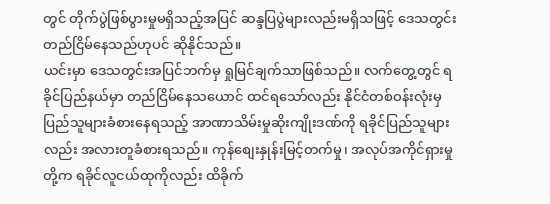တွင် တိုက်ပွဲဖြစ်ပွားမှုမရှိသည့်အပြင် ဆန္ဒပြပွဲများလည်းမရှိသဖြင့် ဒေသတွင်း တည်ငြိမ်နေသည်ဟုပင် ဆိုနိုင်သည်။
ယင်းမှာ ဒေသတွင်းအပြင်ဘက်မှ ရှုမြင်ချက်သာဖြစ်သည်။ လက်တွေ့တွင် ရခိုင်ပြည်နယ်မှာ တည်ငြိမ်နေသယောင် ထင်ရသော်လည်း နိုင်ငံတစ်ဝန်းလုံးမှ ပြည်သူများခံစားနေရသည့် အာဏာသိမ်းမှုဆိုးကျိုးဒဏ်ကို ရခိုင်ပြည်သူများလည်း အလားတူခံစားရသည်။ ကုန်စျေးနှုန်းမြင့်တက်မှု၊ အလုပ်အကိုင်ရှားမှုတို့က ရခိုင်လူငယ်ထုကိုလည်း ထိခိုက်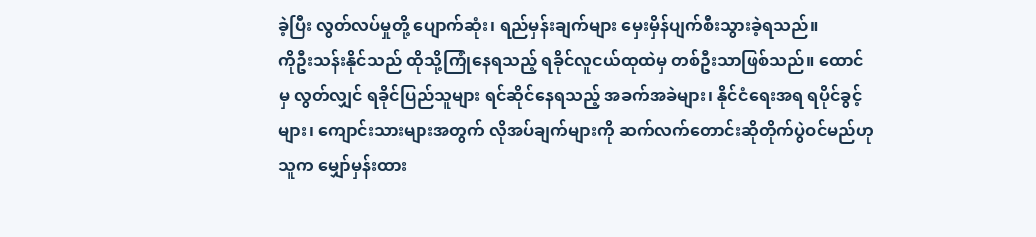ခဲ့ပြီး လွတ်လပ်မှုတို့ ပျောက်ဆုံး၊ ရည်မှန်းချက်များ မှေးမှိန်ပျက်စီးသွားခဲ့ရသည်။
ကိုဦးသန်းနိုင်သည် ထိုသို့ကြုံနေရသည့် ရခိုင်လူငယ်ထုထဲမှ တစ်ဦးသာဖြစ်သည်။ ထောင်မှ လွတ်လျှင် ရခိုင်ပြည်သူများ ရင်ဆိုင်နေရသည့် အခက်အခဲများ၊ နိုင်ငံရေးအရ ရပိုင်ခွင့်များ၊ ကျောင်းသားများအတွက် လိုအပ်ချက်များကို ဆက်လက်တောင်းဆိုတိုက်ပွဲဝင်မည်ဟု သူက မျှော်မှန်းထား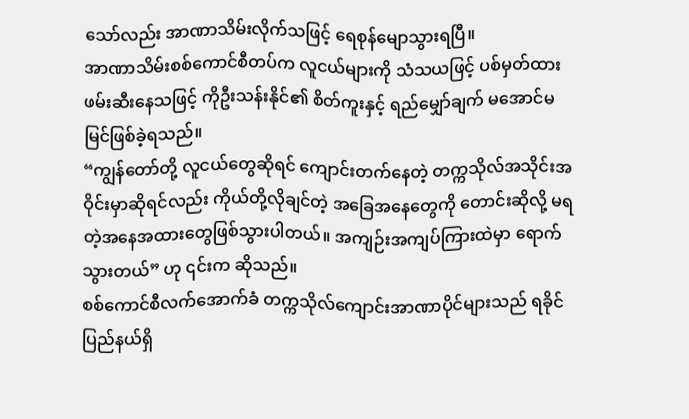သော်လည်း အာဏာသိမ်းလိုက်သဖြင့် ရေစုန်မျောသွားရပြီ။
အာဏာသိမ်းစစ်ကောင်စီတပ်က လူငယ်များကို သံသယဖြင့် ပစ်မှတ်ထား ဖမ်းဆီးနေသဖြင့် ကိုဦးသန်းနိုင်၏ စိတ်ကူးနှင့် ရည်မျှော်ချက် မအောင်မမြင်ဖြစ်ခဲ့ရသည်။
“ကျွန်တော်တို့ လူငယ်တွေဆိုရင် ကျောင်းတက်နေတဲ့ တက္ကသိုလ်အသိုင်းအဝိုင်းမှာဆိုရင်လည်း ကိုယ်တို့လိုချင်တဲ့ အခြေအနေတွေကို တောင်းဆိုလို့ မရတဲ့အနေအထားတွေဖြစ်သွားပါတယ်။ အကျဉ်းအကျပ်ကြားထဲမှာ ရောက်သွားတယ်” ဟု ၎င်းက ဆိုသည်။
စစ်ကောင်စီလက်အောက်ခံ တက္ကသိုလ်ကျောင်းအာဏာပိုင်များသည် ရခိုင်ပြည်နယ်ရှိ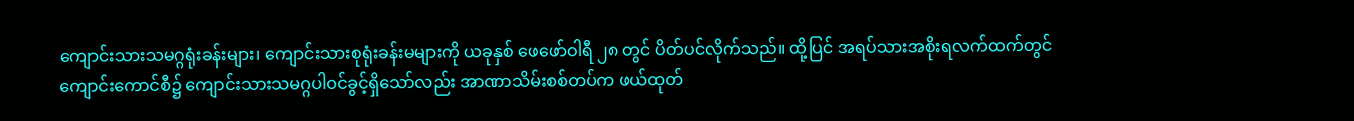ကျောင်းသားသမဂ္ဂရုံးခန်းများ၊ ကျောင်းသားစုရုံးခန်းမများကို ယခုနှစ် ဖေဖော်ဝါရီ ၂၈ တွင် ပိတ်ပင်လိုက်သည်။ ထို့ပြင် အရပ်သားအစိုးရလက်ထက်တွင် ကျောင်းကောင်စီ၌ ကျောင်းသားသမဂ္ဂပါဝင်ခွင့်ရှိသော်လည်း အာဏာသိမ်းစစ်တပ်က ဖယ်ထုတ်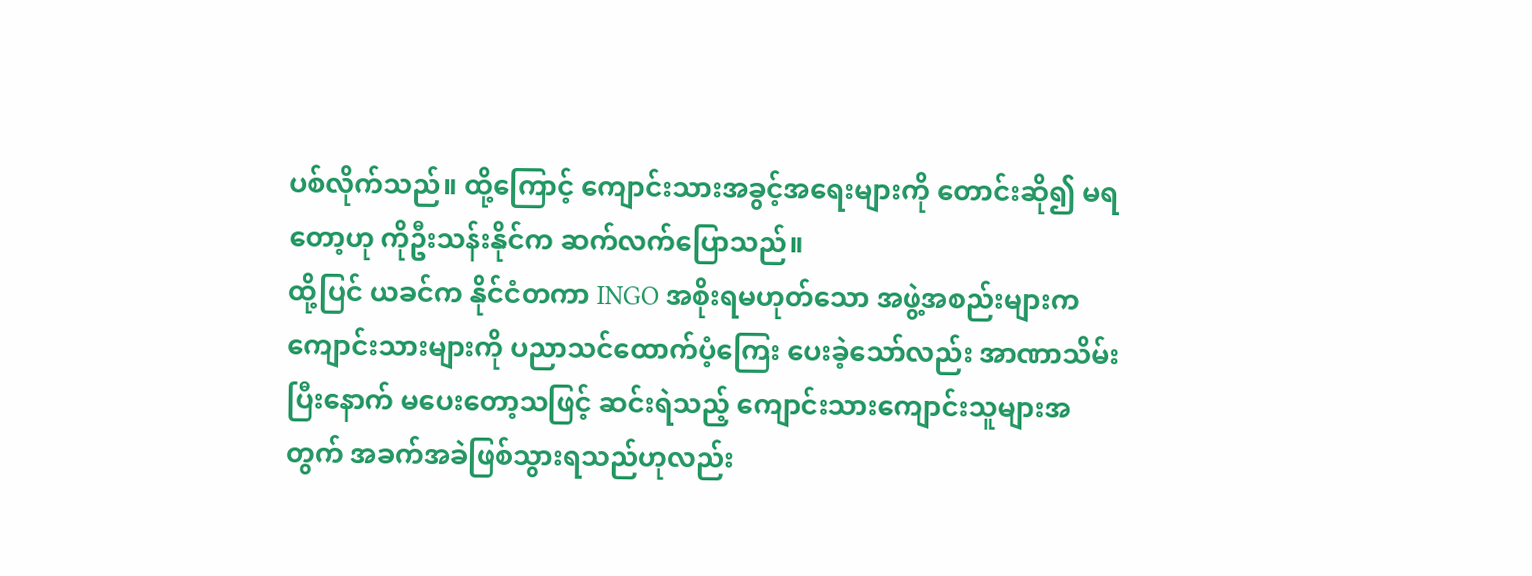ပစ်လိုက်သည်။ ထို့ကြောင့် ကျောင်းသားအခွင့်အရေးများကို တောင်းဆို၍ မရတော့ဟု ကိုဦးသန်းနိုင်က ဆက်လက်ပြောသည်။
ထို့ပြင် ယခင်က နိုင်ငံတကာ INGO အစိုးရမဟုတ်သော အဖွဲ့အစည်းများက ကျောင်းသားများကို ပညာသင်ထောက်ပံ့ကြေး ပေးခဲ့သော်လည်း အာဏာသိမ်းပြီးနောက် မပေးတော့သဖြင့် ဆင်းရဲသည့် ကျောင်းသားကျောင်းသူများအတွက် အခက်အခဲဖြစ်သွားရသည်ဟုလည်း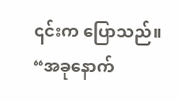၎င်းက ပြောသည်။
“အခုနောက်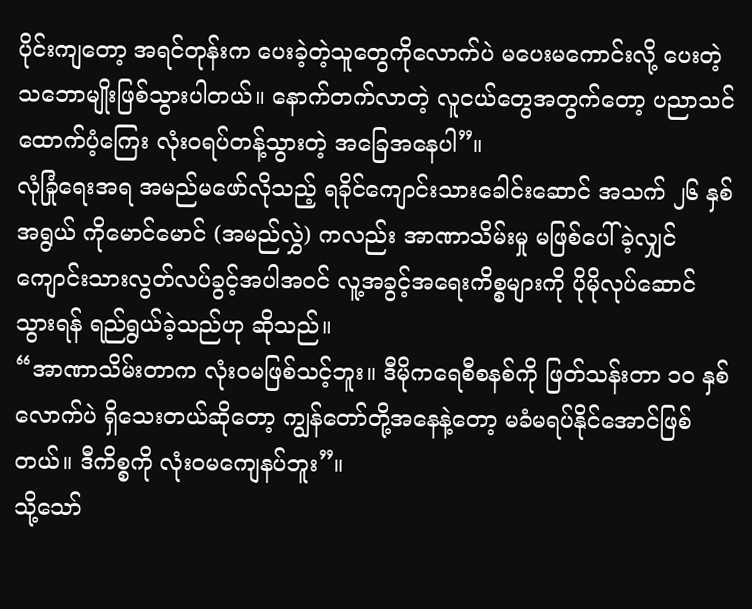ပိုင်းကျတော့ အရင်တုန်းက ပေးခဲ့တဲ့သူတွေကိုလောက်ပဲ မပေးမကောင်းလို့ ပေးတဲ့သဘောမျိုးဖြစ်သွားပါတယ်။ နောက်တက်လာတဲ့ လူငယ်တွေအတွက်တော့ ပညာသင်ထောက်ပံ့ကြေး လုံးဝရပ်တန့်သွားတဲ့ အခြေအနေပါ”။
လုံခြုံရေးအရ အမည်မဖော်လိုသည့် ရခိုင်ကျောင်းသားခေါင်းဆောင် အသက် ၂၆ နှစ်အရွယ် ကိုမောင်မောင် (အမည်လွှဲ) ကလည်း အာဏာသိမ်းမှု မဖြစ်ပေါ်ခဲ့လျှင် ကျောင်းသားလွတ်လပ်ခွင့်အပါအဝင် လူ့အခွင့်အရေးကိစ္စများကို ပိုမိုလုပ်ဆောင် သွားရန် ရည်ရွယ်ခဲ့သည်ဟု ဆိုသည်။
“အာဏာသိမ်းတာက လုံးဝမဖြစ်သင့်ဘူး။ ဒီမိုကရေစီစနစ်ကို ဖြတ်သန်းတာ ၁၀ နှစ် လောက်ပဲ ရှိသေးတယ်ဆိုတော့ ကျွန်တော်တို့အနေနဲ့တော့ မခံမရပ်နိုင်အောင်ဖြစ်တယ်။ ဒီကိစ္စကို လုံးဝမကျေနပ်ဘူး”။
သို့သော်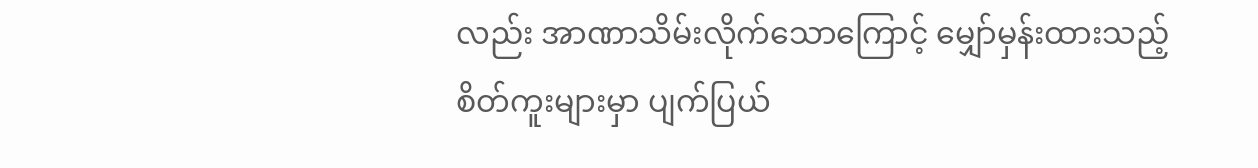လည်း အာဏာသိမ်းလိုက်သောကြောင့် မျှော်မှန်းထားသည့် စိတ်ကူးများမှာ ပျက်ပြယ်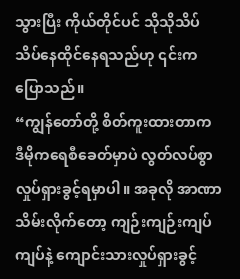သွားပြီး ကိုယ်တိုင်ပင် သိုသိုသိပ်သိပ်နေထိုင်နေရသည်ဟု ၎င်းက ပြောသည်။
“ကျွန်တော်တို့ စိတ်ကူးထားတာက ဒီမိုကရေစီခေတ်မှာပဲ လွတ်လပ်စွာ လှုပ်ရှားခွင့်ရမှာပါ။ အခုလို အာဏာသိမ်းလိုက်တော့ ကျဉ်းကျဉ်းကျပ်ကျပ်နဲ့ ကျောင်းသားလှုပ်ရှားခွင့်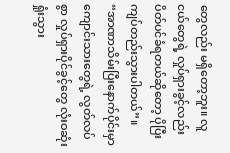တွေလည်း မရှိတော့ဘူး။ လူငယ်တွေရဲ့ လှုပ်ရှားခွင့်လည်း ပိတ်ပင်ခံရတယ်ဆိုတော့ ပိုပြီးကျပ်တည်းသွားပါတယ်”။
“အာဏာသိမ်းပြီးနောက်ပိုင်းမှာ ကျောင်းသားတွေရဲ့ လွတ်လပ်စွာ လှုပ်ရှားပိုင်ခွင့်တွေ လုံးဝဆုံးရှုံးသွား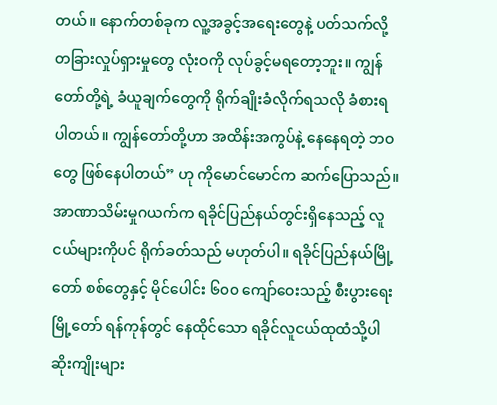တယ်။ နောက်တစ်ခုက လူ့အခွင့်အရေးတွေနဲ့ ပတ်သက်လို့ တခြားလှုပ်ရှားမှုတွေ လုံးဝကို လုပ်ခွင့်မရတော့ဘူး။ ကျွန်တော်တို့ရဲ့ ခံယူချက်တွေကို ရိုက်ချိုးခံလိုက်ရသလို ခံစားရပါတယ်။ ကျွန်တော်တို့ဟာ အထိန်းအကွပ်နဲ့ နေနေရတဲ့ ဘဝတွေ ဖြစ်နေပါတယ်” ဟု ကိုမောင်မောင်က ဆက်ပြောသည်။
အာဏာသိမ်းမှုဂယက်က ရခိုင်ပြည်နယ်တွင်းရှိနေသည့် လူငယ်များကိုပင် ရိုက်ခတ်သည် မဟုတ်ပါ။ ရခိုင်ပြည်နယ်မြို့တော် စစ်တွေနှင့် မိုင်ပေါင်း ၆၀၀ ကျော်ဝေးသည့် စီးပွားရေးမြို့တော် ရန်ကုန်တွင် နေထိုင်သော ရခိုင်လူငယ်ထုထံသို့ပါ ဆိုးကျိုးများ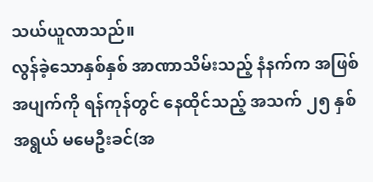သယ်ယူလာသည်။
လွန်ခဲ့သောနှစ်နှစ် အာဏာသိမ်းသည့် နံနက်က အဖြစ်အပျက်ကို ရန်ကုန်တွင် နေထိုင်သည့် အသက် ၂၅ နှစ်အရွယ် မမေဦးခင်(အ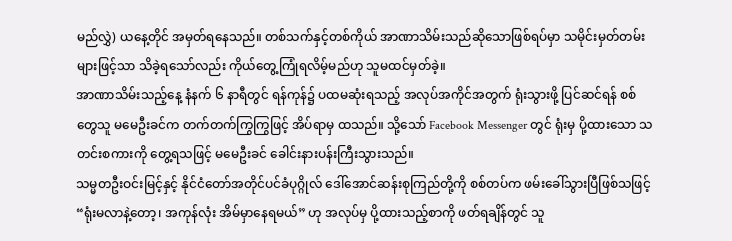မည်လွှဲ) ယနေ့တိုင် အမှတ်ရနေသည်။ တစ်သက်နှင့်တစ်ကိုယ် အာဏာသိမ်းသည်ဆိုသောဖြစ်ရပ်မှာ သမိုင်းမှတ်တမ်းများဖြင့်သာ သိခဲ့ရသော်လည်း ကိုယ်တွေ့ကြုံရလိမ့်မည်ဟု သူမထင်မှတ်ခဲ့။
အာဏာသိမ်းသည့်နေ့ နံနက် ၆ နာရီတွင် ရန်ကုန်၌ ပထမဆုံးရသည့် အလုပ်အကိုင်အတွက် ရုံးသွားဖို့ ပြင်ဆင်ရန် စစ်တွေသူ မမေဦးခင်က တက်တက်ကြွကြွဖြင့် အိပ်ရာမှ ထသည်။ သို့သော် Facebook Messenger တွင် ရုံးမှ ပို့ထားသော သတင်းစကားကို တွေ့ရသဖြင့် မမေဦးခင် ခေါင်းနားပန်းကြီးသွားသည်။
သမ္မတဦးဝင်းမြင့်နှင့် နိုင်ငံတော်အတိုင်ပင်ခံပုဂ္ဂိုလ် ဒေါ်အောင်ဆန်းစုကြည်တို့ကို စစ်တပ်က ဖမ်းခေါ်သွားပြီဖြစ်သဖြင့် “ရုံးမလာနဲ့တော့၊ အကုန်လုံး အိမ်မှာနေရမယ်” ဟု အလုပ်မှ ပို့ထားသည့်စာကို ဖတ်ရချိန်တွင် သူ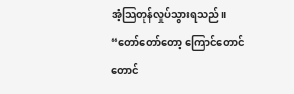အံ့သြတုန်လှုပ်သွားရသည်။
“တော်တော်တော့ ကြောင်တောင်တောင်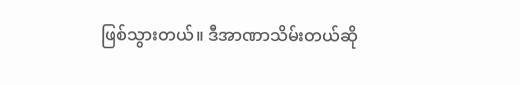ဖြစ်သွားတယ်။ ဒီအာဏာသိမ်းတယ်ဆို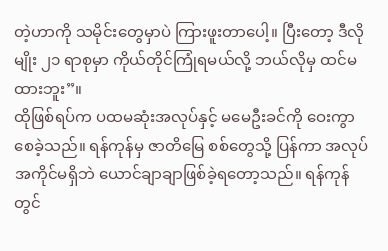တဲ့ဟာကို သမိုင်းတွေမှာပဲ ကြားဖူးတာပေါ့။ ပြီးတော့ ဒီလိုမျိုး ၂၁ ရာစုမှာ ကိုယ်တိုင်ကြုံရမယ်လို့ ဘယ်လိုမှ ထင်မထားဘူး”။
ထိုဖြစ်ရပ်က ပထမဆုံးအလုပ်နှင့် မမေဦးခင်ကို ဝေးကွာစေခဲ့သည်။ ရန်ကုန်မှ ဇာတိမြေ စစ်တွေသို့ ပြန်ကာ အလုပ်အကိုင်မရှိဘဲ ယောင်ချာချာဖြစ်ခဲ့ရတော့သည်။ ရန်ကုန်တွင်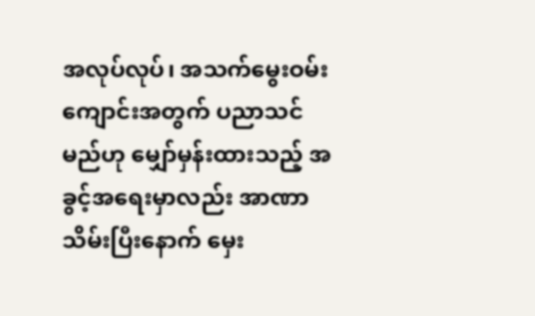အလုပ်လုပ်၊ အသက်မွေးဝမ်းကျောင်းအတွက် ပညာသင်မည်ဟု မျှော်မှန်းထားသည့် အခွင့်အရေးမှာလည်း အာဏာသိမ်းပြီးနောက် မှေး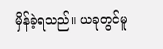မှိန်ခဲ့ရသည်။ ယခုတွင်မူ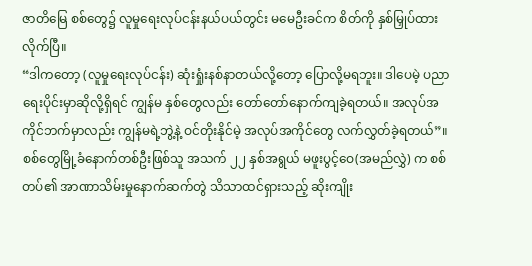ဇာတိမြေ စစ်တွေ၌ လူမှုရေးလုပ်ငန်းနယ်ပယ်တွင်း မမေဦးခင်က စိတ်ကို နှစ်မြှုပ်ထားလိုက်ပြီ။
“ဒါကတော့ (လူမှုရေးလုပ်ငန်း) ဆုံးရှုံးနစ်နာတယ်လို့တော့ ပြောလို့မရဘူး။ ဒါပေမဲ့ ပညာရေးပိုင်းမှာဆိုလို့ရှိရင် ကျွန်မ နှစ်တွေလည်း တော်တော်နောက်ကျခဲ့ရတယ်။ အလုပ်အကိုင်ဘက်မှာလည်း ကျွန်မရဲ့ဘွဲ့နဲ့ ဝင်တိုးနိုင်မဲ့ အလုပ်အကိုင်တွေ လက်လွှတ်ခဲ့ရတယ်”။
စစ်တွေမြို့ခံနောက်တစ်ဦးဖြစ်သူ အသက် ၂၂ နှစ်အရွယ် မဖူးပွင့်ဝေ(အမည်လွှဲ) က စစ်တပ်၏ အာဏာသိမ်းမှုနောက်ဆက်တွဲ သိသာထင်ရှားသည့် ဆိုးကျိုး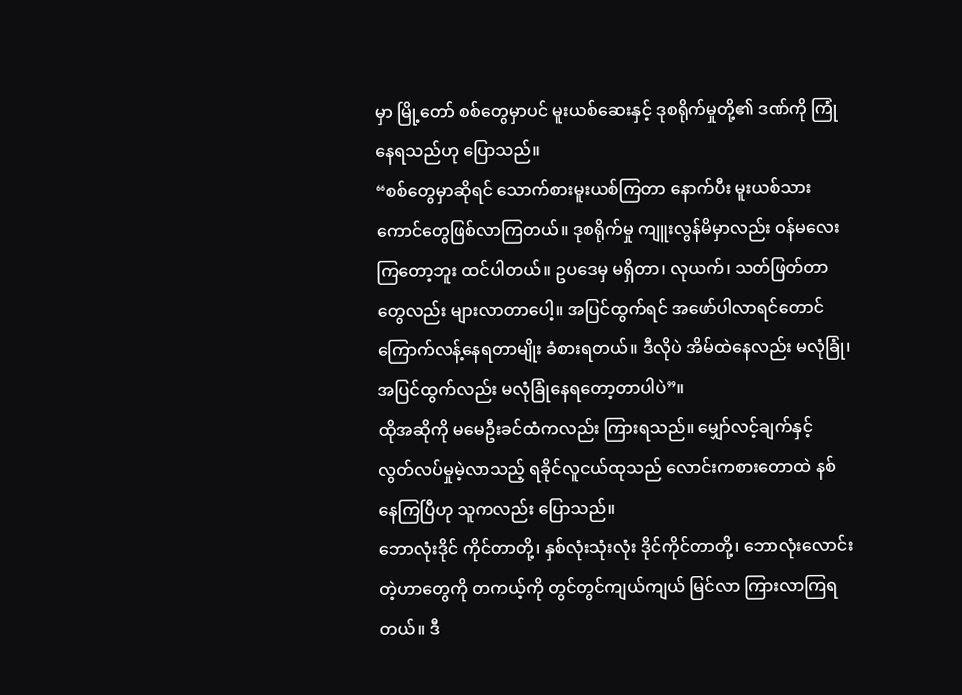မှာ မြို့တော် စစ်တွေမှာပင် မူးယစ်ဆေးနှင့် ဒုစရိုက်မှုတို့၏ ဒဏ်ကို ကြုံနေရသည်ဟု ပြောသည်။
“စစ်တွေမှာဆိုရင် သောက်စားမူးယစ်ကြတာ နောက်ပီး မူးယစ်သားကောင်တွေဖြစ်လာကြတယ်။ ဒုစရိုက်မှု ကျူးလွန်မိမှာလည်း ဝန်မလေးကြတော့ဘူး ထင်ပါတယ်။ ဥပဒေမှ မရှိတာ၊ လုယက်၊ သတ်ဖြတ်တာတွေလည်း များလာတာပေါ့။ အပြင်ထွက်ရင် အဖော်ပါလာရင်တောင် ကြောက်လန့်နေရတာမျိုး ခံစားရတယ်။ ဒီလိုပဲ အိမ်ထဲနေလည်း မလုံခြုံ၊ အပြင်ထွက်လည်း မလုံခြုံနေရတော့တာပါပဲ”။
ထိုအဆိုကို မမေဦးခင်ထံကလည်း ကြားရသည်။ မျှော်လင့်ချက်နှင့် လွတ်လပ်မှုမဲ့လာသည့် ရခိုင်လူငယ်ထုသည် လောင်းကစားတောထဲ နစ်နေကြပြီဟု သူကလည်း ပြောသည်။
ဘောလုံးဒိုင် ကိုင်တာတို့၊ နှစ်လုံးသုံးလုံး ဒိုင်ကိုင်တာတို့၊ ဘောလုံးလောင်းတဲ့ဟာတွေကို တကယ့်ကို တွင်တွင်ကျယ်ကျယ် မြင်လာ ကြားလာကြရတယ်။ ဒီ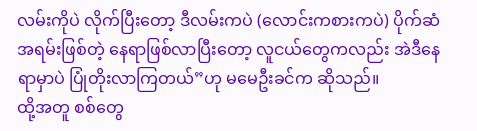လမ်းကိုပဲ လိုက်ပြီးတော့ ဒီလမ်းကပဲ (လောင်းကစားကပဲ) ပိုက်ဆံအရမ်းဖြစ်တဲ့ နေရာဖြစ်လာပြီးတော့ လူငယ်တွေကလည်း အဲဒီနေရာမှာပဲ ပြုံတိုးလာကြတယ်”ဟု မမေဦးခင်က ဆိုသည်။
ထို့အတူ စစ်တွေ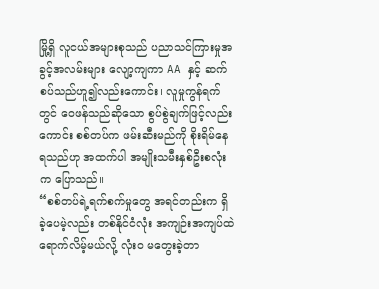မြို့ရှိ လူငယ်အများစုသည် ပညာသင်ကြားမှုအခွင့်အလမ်းများ လျော့ကျကာ AA နှင့် ဆက်စပ်သည်ဟူ၍လည်းကောင်း၊ လူမှုကွန်ရက်တွင် ဝေဖန်သည်ဆိုသော စွပ်စွဲချက်ဖြင့်လည်းကောင်း စစ်တပ်က ဖမ်းဆီးမည်ကို စိုးရိမ်နေရသည်ဟု အထက်ပါ အမျိုးသမီးနှစ်ဦးစလုံးက ပြောသည်။
“စစ်တပ်ရဲ့ရက်စက်မှုတွေ အရင်တည်းက ရှိခဲ့ပေမဲ့လည်း တစ်နိုင်ငံလုံး အကျဉ်းအကျပ်ထဲ ရောက်လိမ့်မယ်လို့ လုံးဝ မတွေးခဲ့တာ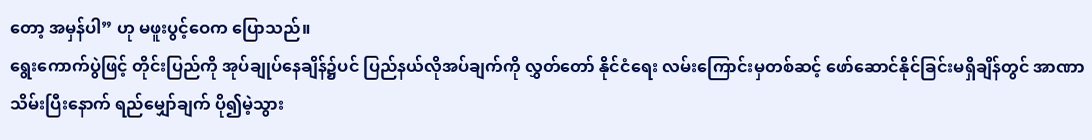တော့ အမှန်ပါ” ဟု မဖူးပွင့်ဝေက ပြောသည်။
ရွေးကောက်ပွဲဖြင့် တိုင်းပြည်ကို အုပ်ချုပ်နေချိန်၌ပင် ပြည်နယ်လိုအပ်ချက်ကို လွှတ်တော် နိုင်ငံရေး လမ်းကြောင်းမှတစ်ဆင့် ဖော်ဆောင်နိုင်ခြင်းမရှိချိန်တွင် အာဏာသိမ်းပြီးနောက် ရည်မျှော်ချက် ပို၍မဲ့သွား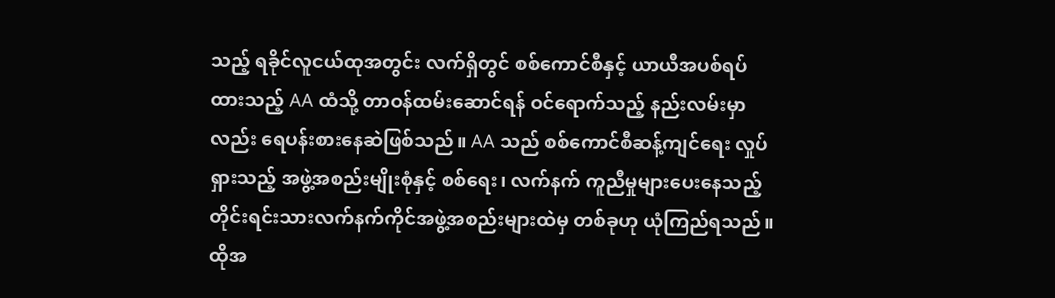သည့် ရခိုင်လူငယ်ထုအတွင်း လက်ရှိတွင် စစ်ကောင်စီနှင့် ယာယီအပစ်ရပ်ထားသည့် AA ထံသို့ တာဝန်ထမ်းဆောင်ရန် ဝင်ရောက်သည့် နည်းလမ်းမှာလည်း ရေပန်းစားနေဆဲဖြစ်သည်။ AA သည် စစ်ကောင်စီဆန့်ကျင်ရေး လှုပ်ရှားသည့် အဖွဲ့အစည်းမျိုးစုံနှင့် စစ်ရေး၊ လက်နက် ကူညီမှုများပေးနေသည့် တိုင်းရင်းသားလက်နက်ကိုင်အဖွဲ့အစည်းများထဲမှ တစ်ခုဟု ယုံကြည်ရသည်။ ထိုအ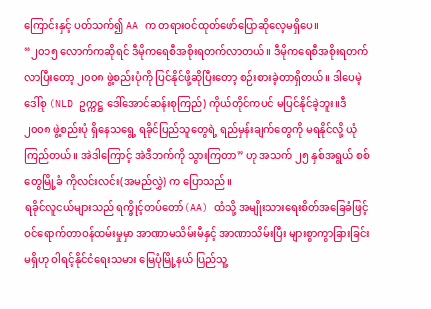ကြောင်းနှင့် ပတ်သက်၍ AA က တရားဝင်ထုတ်ဖော်ပြောဆိုလေ့မရှိပေ။
“၂၀၁၅ လောက်ကဆိုရင် ဒီမိုကရေစီအစိုးရတက်လာတယ်။ ဒီမိုကရေစီအစိုးရတက်လာပြီးတော့ ၂၀၀၈ ဖွဲ့စည်းပုံကို ပြင်နိုင်ဖို့ဆိုပြီးတော့ စဉ်းစားခဲ့တာရှိတယ်။ ဒါပေမဲ့ ဒေါ်စု (NLD ဥက္ကဋ္ဌ ဒေါ်အောင်ဆန်းစုကြည်) ကိုယ်တိုင်ကပင် မပြင်နိုင်ခဲ့ဘူး။ဒီ ၂၀၀၈ ဖွဲ့စည်းပုံ ရှိနေသရွေ့ ရခိုင်ပြည်သူတွေရဲ့ ရည်မှန်းချက်တွေကို မရနိုင်လို့ ယုံကြည်တယ်။ အဲဒါကြောင့် အဲဒီဘက်ကို သွားကြတာ” ဟု အသက် ၂၅ နှစ်အရွယ် စစ်တွေမြို့ခံ ကိုလင်းလင်း(အမည်လွှဲ) က ပြောသည်။
ရခိုင်လူငယ်များသည် ရက္ခိုင့်တပ်တော်(AA) ထံသို့ အမျိုးသားရေးစိတ်အခြေခံဖြင့် ဝင်ရောက်တာဝန်ထမ်းမှုမှာ အာဏာမသိမ်းမီနှင့် အာဏာသိမ်းပြီး များစွာကွာခြားခြင်းမရှိဟု ဝါရင့်နိုင်ငံရေးသမား မြေပုံမြို့နယ် ပြည်သူ့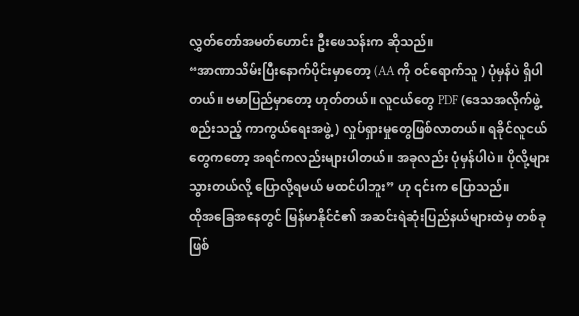လွှတ်တော်အမတ်ဟောင်း ဦးဖေသန်းက ဆိုသည်။
“အာဏာသိမ်းပြီးနောက်ပိုင်းမှာတော့ (AA ကို ဝင်ရောက်သူ ) ပုံမှန်ပဲ ရှိပါတယ်။ ဗမာပြည်မှာတော့ ဟုတ်တယ်။ လူငယ်တွေ PDF (ဒေသအလိုက်ဖွဲ့စည်းသည့် ကာကွယ်ရေးအဖွဲ့) လှုပ်ရှားမှုတွေဖြစ်လာတယ်။ ရခိုင်လူငယ်တွေကတော့ အရင်ကလည်းများပါတယ်။ အခုလည်း ပုံမှန်ပါပဲ။ ပိုလို့များသွားတယ်လို့ ပြောလို့ရမယ် မထင်ပါဘူး” ဟု ၎င်းက ပြောသည်။
ထိုအခြေအနေတွင် မြန်မာနိုင်ငံ၏ အဆင်းရဲဆုံးပြည်နယ်များထဲမှ တစ်ခုဖြစ်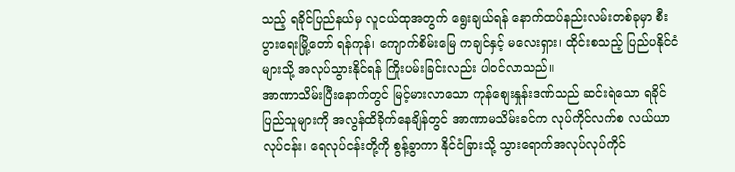သည့် ရခိုင်ပြည်နယ်မှ လူငယ်ထုအတွက် ရွေးချယ်ရန် နောက်ထပ်နည်းလမ်းတစ်ခုမှာ စီးပွားရေးမြို့တော် ရန်ကုန်၊ ကျောက်စိမ်းမြေ ကချင်နှင့် မလေးရှား၊ ထိုင်းစသည့် ပြည်ပနိုင်ငံများသို့ အလုပ်သွားနိုင်ရန် ကြိုးပမ်းခြင်းလည်း ပါဝင်လာသည်။
အာဏာသိမ်းပြီးနောက်တွင် မြင့်မားလာသော ကုန်စျေးနှုန်းဒဏ်သည် ဆင်းရဲသော ရခိုင်ပြည်သူများကို အလွန်ထိခိုက်နေချိန်တွင် အာဏာမသိမ်းခင်က လုပ်ကိုင်လက်စ လယ်ယာလုပ်ငန်း၊ ရေလုပ်ငန်းတို့ကို စွန့်ခွာကာ နိုင်ငံခြားသို့ သွားရောက်အလုပ်လုပ်ကိုင်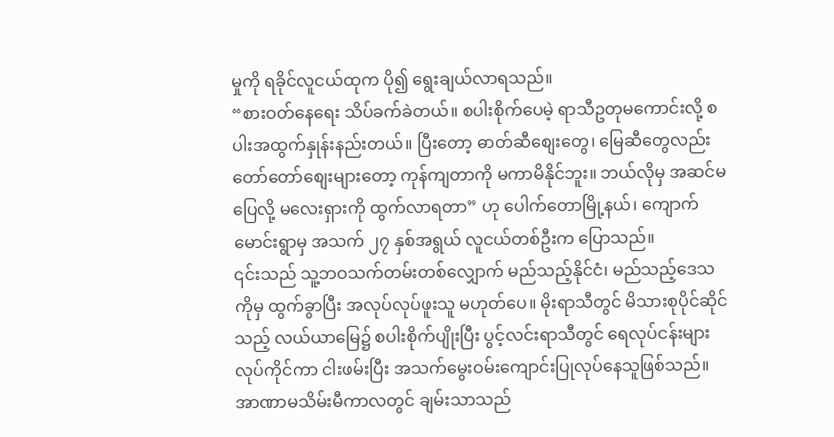မှုကို ရခိုင်လူငယ်ထုက ပို၍ ရွေးချယ်လာရသည်။
“စားဝတ်နေရေး သိပ်ခက်ခဲတယ်။ စပါးစိုက်ပေမဲ့ ရာသီဥတုမကောင်းလို့ စပါးအထွက်နှုန်းနည်းတယ်။ ပြီးတော့ ဓာတ်ဆီစျေးတွေ၊ မြေဆီတွေလည်း တော်တော်စျေးများတော့ ကုန်ကျတာကို မကာမိနိုင်ဘူး။ ဘယ်လိုမှ အဆင်မပြေလို့ မလေးရှားကို ထွက်လာရတာ” ဟု ပေါက်တောမြို့နယ်၊ ကျောက်မောင်းရွာမှ အသက် ၂၇ နှစ်အရွယ် လူငယ်တစ်ဦးက ပြောသည်။
၎င်းသည် သူ့ဘဝသက်တမ်းတစ်လျှောက် မည်သည့်နိုင်ငံ၊ မည်သည့်ဒေသကိုမှ ထွက်ခွာပြီး အလုပ်လုပ်ဖူးသူ မဟုတ်ပေ။ မိုးရာသီတွင် မိသားစုပိုင်ဆိုင်သည့် လယ်ယာမြေ၌ စပါးစိုက်ပျိုးပြီး ပွင့်လင်းရာသီတွင် ရေလုပ်ငန်းများ လုပ်ကိုင်ကာ ငါးဖမ်းပြီး အသက်မွေးဝမ်းကျောင်းပြုလုပ်နေသူဖြစ်သည်။
အာဏာမသိမ်းမီကာလတွင် ချမ်းသာသည်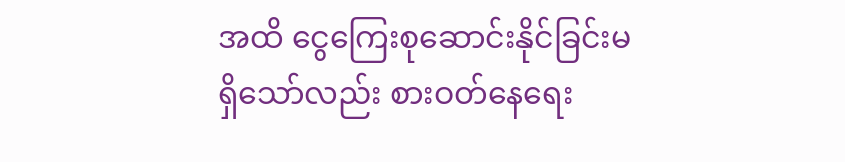အထိ ငွေကြေးစုဆောင်းနိုင်ခြင်းမရှိသော်လည်း စားဝတ်နေရေး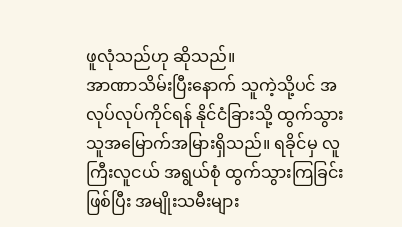ဖူလုံသည်ဟု ဆိုသည်။
အာဏာသိမ်းပြီးနောက် သူကဲ့သို့ပင် အလုပ်လုပ်ကိုင်ရန် နိုင်ငံခြားသို့ ထွက်သွားသူအမြောက်အမြားရှိသည်။ ရခိုင်မှ လူကြီးလူငယ် အရွယ်စုံ ထွက်သွားကြခြင်းဖြစ်ပြီး အမျိုးသမီးများ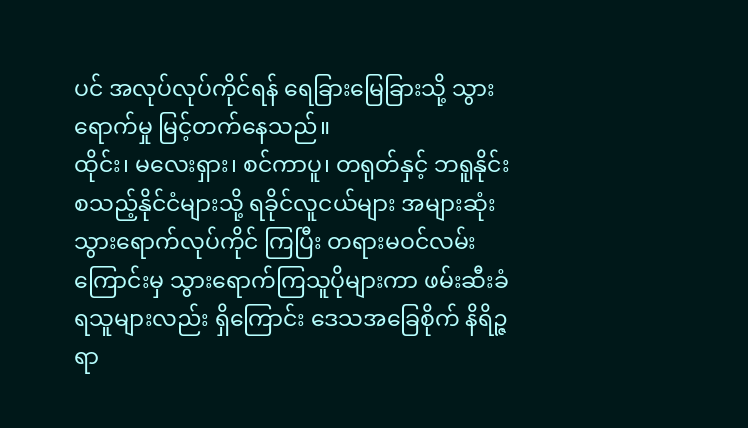ပင် အလုပ်လုပ်ကိုင်ရန် ရေခြားမြေခြားသို့ သွားရောက်မှု မြင့်တက်နေသည်။
ထိုင်း၊ မလေးရှား၊ စင်ကာပူ၊ တရုတ်နှင့် ဘရူနိုင်း စသည့်နိုင်ငံများသို့ ရခိုင်လူငယ်များ အများဆုံး သွားရောက်လုပ်ကိုင် ကြပြီး တရားမဝင်လမ်းကြောင်းမှ သွားရောက်ကြသူပိုများကာ ဖမ်းဆီးခံရသူများလည်း ရှိကြောင်း ဒေသအခြေစိုက် နိရိဉ္ဇရာ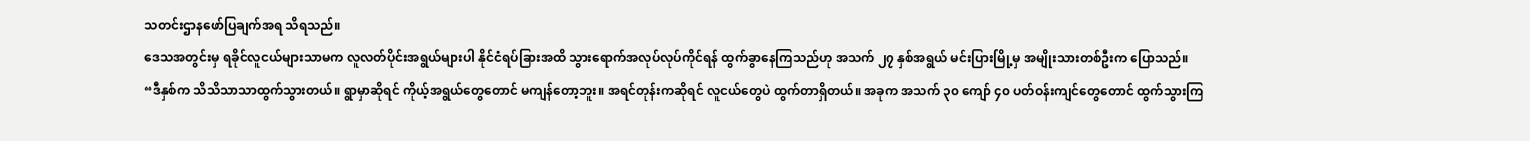သတင်းဌာနဖော်ပြချက်အရ သိရသည်။
ဒေသအတွင်းမှ ရခိုင်လူငယ်များသာမက လူလတ်ပိုင်းအရွယ်များပါ နိုင်ငံရပ်ခြားအထိ သွားရောက်အလုပ်လုပ်ကိုင်ရန် ထွက်ခွာနေကြသည်ဟု အသက် ၂၇ နှစ်အရွယ် မင်းပြားမြို့မှ အမျိုးသားတစ်ဦးက ပြောသည်။
“ဒီနှစ်က သိသိသာသာထွက်သွားတယ်။ ရွာမှာဆိုရင် ကိုယ့်အရွယ်တွေတောင် မကျန်တော့ဘူး။ အရင်တုန်းကဆိုရင် လူငယ်တွေပဲ ထွက်တာရှိတယ်။ အခုက အသက် ၃၀ ကျော် ၄၀ ပတ်ဝန်းကျင်တွေတောင် ထွက်သွားကြ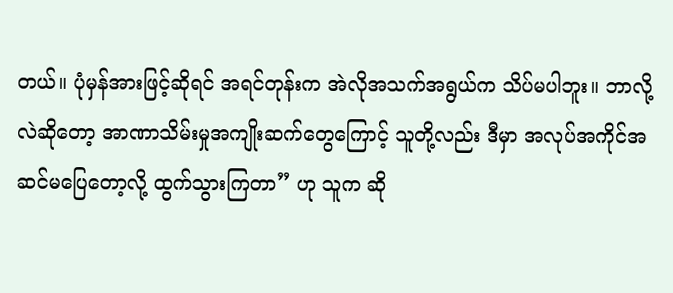တယ်။ ပုံမှန်အားဖြင့်ဆိုရင် အရင်တုန်းက အဲလိုအသက်အရွယ်က သိပ်မပါဘူး။ ဘာလို့လဲဆိုတော့ အာဏာသိမ်းမှုအကျိုးဆက်တွေကြောင့် သူတို့လည်း ဒီမှာ အလုပ်အကိုင်အဆင်မပြေတော့လို့ ထွက်သွားကြတာ” ဟု သူက ဆို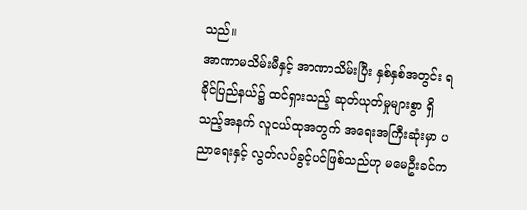သည်။
အာဏာမသိမ်းမီနှင့် အာဏာသိမ်းပြီး နှစ်နှစ်အတွင်း ရခိုင်ပြည်နယ်၌ ထင်ရှားသည့် ဆုတ်ယုတ်မှုများစွာ ရှိသည့်အနက် လူငယ်ထုအတွက် အရေးအကြီးဆုံးမှာ ပညာရေးနှင့် လွတ်လပ်ခွင့်ပင်ဖြစ်သည်ဟု မမေဦးခင်က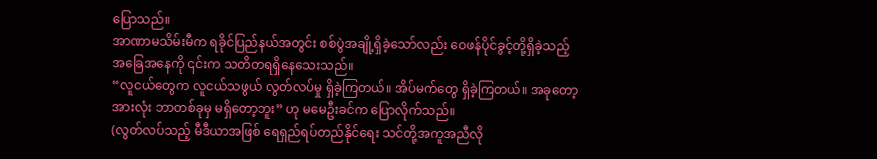ပြောသည်။
အာဏာမသိမ်းမီက ရခိုင်ပြည်နယ်အတွင်း စစ်ပွဲအချို့ရှိခဲ့သော်လည်း ဝေဖန်ပိုင်ခွင့်တို့ရှိခဲ့သည့် အခြေအနေကို ၎င်းက သတိတရရှိနေသေးသည်။
“လူငယ်တွေက လူငယ်သဖွယ် လွတ်လပ်မှု ရှိခဲ့ကြတယ်။ အိပ်မက်တွေ ရှိခဲ့ကြတယ်။ အခုတော့ အားလုံး ဘာတစ်ခုမှ မရှိတော့ဘူး” ဟု မမေဦးခင်က ပြောလိုက်သည်။
(လွတ်လပ်သည့် မီဒီယာအဖြစ် ရေရှည်ရပ်တည်နိုင်ရေး သင်တို့အကူအညီလို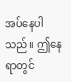အပ်နေပါသည်။ ဤနေရာတွင်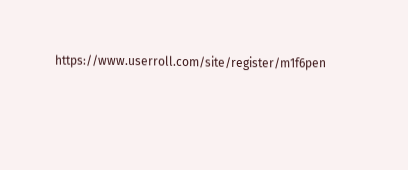https://www.userroll.com/site/register/m1f6pen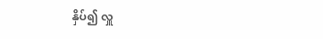နှိပ်၍ လှူ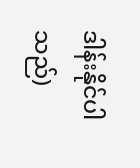ဒါန်းနိုင်ပါသည်)